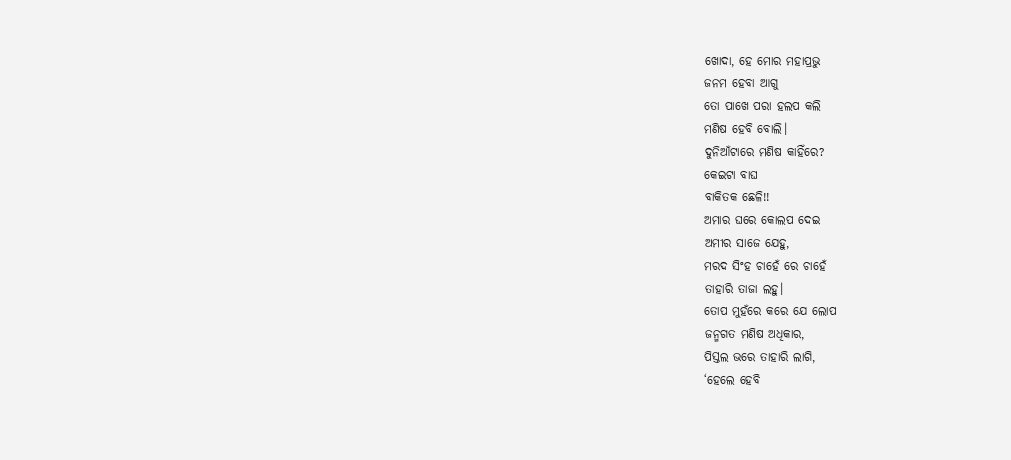ଖୋଦା, ହେ ମୋର ମହାପ୍ରଭୁ
ଜନମ ହେବା ଆଗୁ
ତୋ ପାଖେ ପରା ହଲପ କଲି
ମଣିଷ ହେବି ବୋଲି।
ଦୁନିଆଁଟାରେ ମଣିଷ କାହିଁରେ?
କେଇଟା ବାଘ
ବାକିତକ ଛେଳି!!
ଅମାର ଘରେ କୋଲପ ଦେଇ
ଅମୀର ସାଜେ ଯେହୁ,
ମରଦ ସିଂହ ଚାହେଁ ରେ ଚାହେଁ
ତାହାରି ତାଜା ଲହୁ।
ତୋପ ମୁହଁରେ କରେ ଯେ ଲୋପ
ଜନ୍ମଗତ ମଣିଷ ଅଧିକାର,
ପିସ୍ତଲ ଭରେ ତାହାରି ଲାଗି,
‘ହେଲେ ହେବି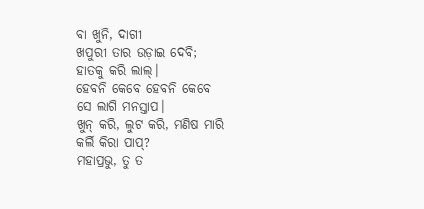ବା ଖୁନି, ଦାଗୀ
ଖପୁରୀ ତାର ଉଡ଼ାଇ ଦେବି;
ହାତକୁ କରି ଲାଲ୍।
ହେବନି କେବେ ହେବନି କେବେ
ସେ ଲାଗି ମନସ୍ତାପ।
ଖୁନ୍ କରି, ଲୁଟ କରି, ମଣିଷ ମାରି
କର୍ଲି କିରା ପାପ୍?
ମହାପ୍ରଭୁ, ତୁ ତ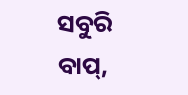ସବୁରି ବାପ୍,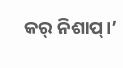କର୍ ନିଶାପ୍।’